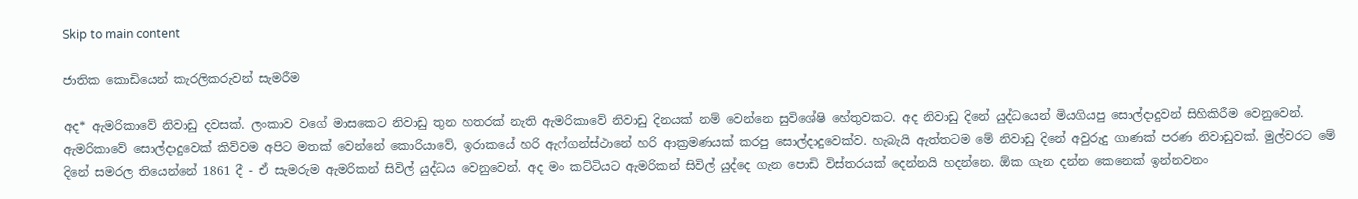Skip to main content

ජාතික කොඩියෙන් කැරලිකරුවන් සැමරීම

අද* ඇමරිකාවේ නිවාඩු දවසක්. ලංකාව වගේ මාසකෙට නිවාඩු තුන හතරක් නැති ඇමරිකාවේ නිවාඩු දිනයක් නම් වෙන්නෙ සුවිශේෂි හේතුවකට. අද නිවාඩු දිනේ යුද්ධයෙන් මියගියපු සොල්දාදුවන් සිහිකිරීම වෙනුවෙන්. ඇමරිකාවේ සොල්දාදුවෙක් කිව්වම අපිට මතක් වෙන්නේ කොරියාවේ, ඉරාකයේ හරි ඇෆ්ගන්ස්ථානේ හරි ආක්‍රමණයක් කරපු සොල්දාදුවෙක්ව. හැබැයි ඇත්තටම මේ නිවාඩු දිනේ අවුරුදු ගාණක් පරණ නිවාඩුවක්. මුල්වරට මේ දිනේ සමරල තියෙන්නේ 1861 දී - ඒ සැමරුම ඇමරිකන් සිවිල් යුද්ධය වෙනුවෙන්. අද මං කට්ටිය‍ට ඇමරිකන් සිවිල් යුද්දෙ ගැන පොඩි විස්තරයක් දෙන්නයි හදන්නෙ. ඕක ගැන දන්න කෙනෙක් ඉන්නවනං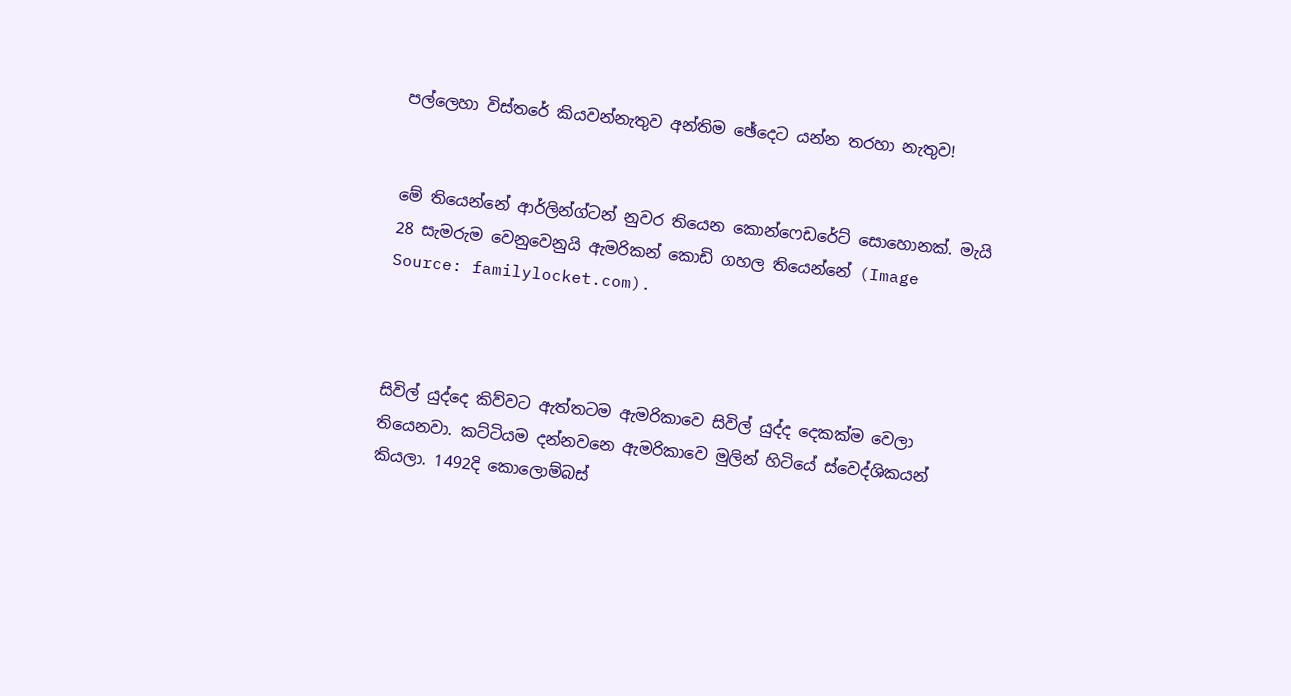පල්ලෙහා විස්තරේ කියවන්නැතුව අන්තිම ඡේදෙට යන්න තරහා නැතුව!


මේ තියෙන්නේ ආර්ලින්ග්ටන් නුවර තියෙන කොන්ෆෙඩරේට් සොහොනක්. මැයි 28 සැමරුම වෙනුවෙනුයි ඇමරිකන් කොඩි ගහල තියෙන්නේ (Image Source: familylocket.com).



සිවිල් යුද්දෙ කිව්වට ඇත්තටම ඇමරිකාවෙ සිවිල් යුද්ද දෙකක්ම වෙලා තියෙනවා. කට්ටියම දන්නවනෙ ඇමරිකාවෙ මුලින් හිටියේ ස්වෙද්ශිකයන් කියලා. 1492දි කොලොම්බස්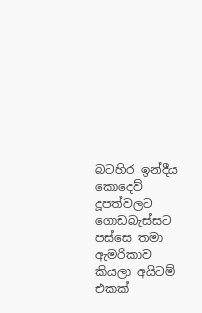බටහිර ඉන්දීය කොදෙව් දූපත්වලට ගොඩබැස්සට පස්සෙ තමා ඇමරිකාව කියලා අයිටම් එකක්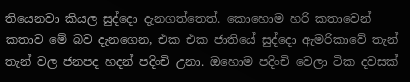තියෙනවා කියල සුද්දො දැනගත්තෙත්. කොහොම හරි කතාවෙන් කතාව මේ බව දැනගෙන, එක එක ජාතියේ සුද්දො ඇමරිකාවේ තැන් තැන් වල ජනපද හදන් පදිංචි උනා. ඔහොම පදිංචි වෙලා ටික දවසක්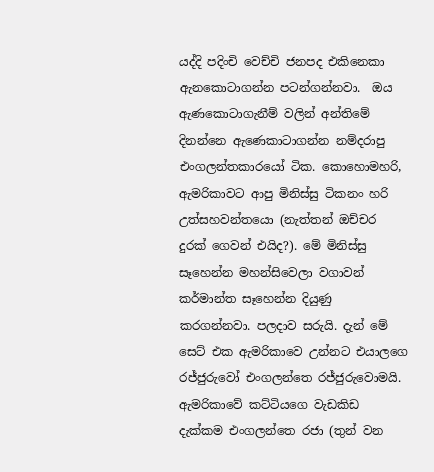යද්දි පදිංචි වෙච්චි ජනපද එකිනෙකා ඇනකොටාගන්න පටන්ගන්නවා.  ඔය ඇණකොටාගැනීම් වලින් අන්තිමේ දිනන්නෙ ඇණෙකාටාගන්න නම්දරාපු එංගලන්තකාරයෝ ටික. කොහොමහරි, ඇමරිකාවට ආපු මිනිස්සු ටිකනං හරි උත්සහවන්තයො (නැත්තන් ඔච්චර දුරක් ගෙවන් එයිද?). මේ මිනිස්සු සෑහෙන්න මහන්සිවෙලා වගාවන් කර්මාන්ත සෑහෙන්න දියුණු කරගන්නවා. පලදාව සරුයි. දැන් මේ සෙට් එක ඇමරිකාවෙ උන්නට එයාලගෙ රජ්ජුරුවෝ එංගලන්තෙ රජ්ජුරුවොමයි.  ඇමරිකාවේ කට්ටියගෙ වැඩකිඩ දැක්කම එංගලන්තෙ රජා (තුන් වන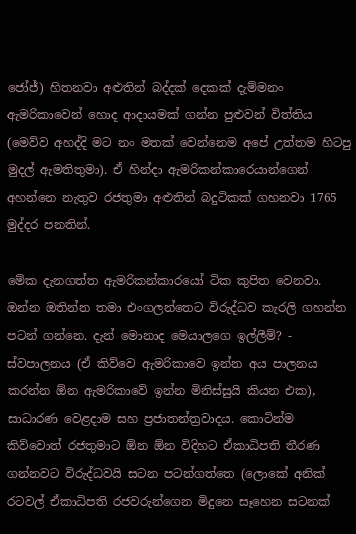ජෝජ්) හිතනවා අළුතින් බද්දක් දෙකක් දැම්මනං ඇමරිකාවෙන් හොද ආදායමක් ගන්න පුළුවන් විත්තිය (මෙව්ව අහද්දි මට නං මතක් වෙන්නෙම අපේ උත්තම හිටපු මුදල් ඇමතිතුමා). ඒ හින්දා ඇමරිකන්කාරෙයාන්ගෙන් අහන්නෙ නැතුව රජතුමා අළුතින් බදුටිකක් ගහනවා 1765 මුද්දර පනතින්.

මේක දැනගත්ත ඇමරිකන්කාරයෝ ටික කුපිත වෙනවා. ඔන්න ඔතින්න තමා එංගලන්තෙට විරුද්ධව කැරලි ගහන්න පටන් ගන්නෙ. දැන් මොනාද මෙයාලගෙ ඉල්ලීම්? - ස්වපාලනය (ඒ කිව්වෙ ඇමරිකාවෙ ඉන්න අය පාලනය කරන්න ඕන ඇමරිකාවේ ඉන්න මිනිස්සුයි කියන එක), සාධාරණ වෙළදාම සහ ප්‍රජාතන්ත්‍රවාදය. කොටින්ම කිව්වොත් රජතුමාට ඕන ඕන විදිහට ඒකාධිපති තීරණ ගන්නවට විරුද්ධවයි සටන පටන්ගත්තෙ (ලොකේ අනික් රටවල් ඒකාධිපති රජවරුන්ගෙන මිදුනෙ සෑහෙන සටනක්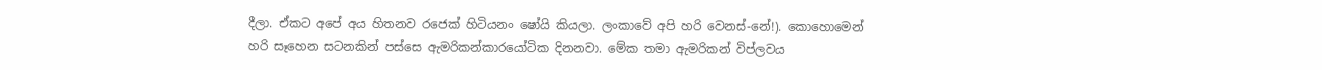දීලා. ඒකට අපේ අය හිතනව රජෙක් හිටියනං ෂෝයි කියලා. ලංකාවේ අපි හරි වෙනස්-නේ!). කොහොමෙන් හරි සෑහෙන සටනකින් පස්සෙ ඇමරිකන්කාරයෝටික දිනනවා. මේක තමා ඇමරිකන් විප්ලවය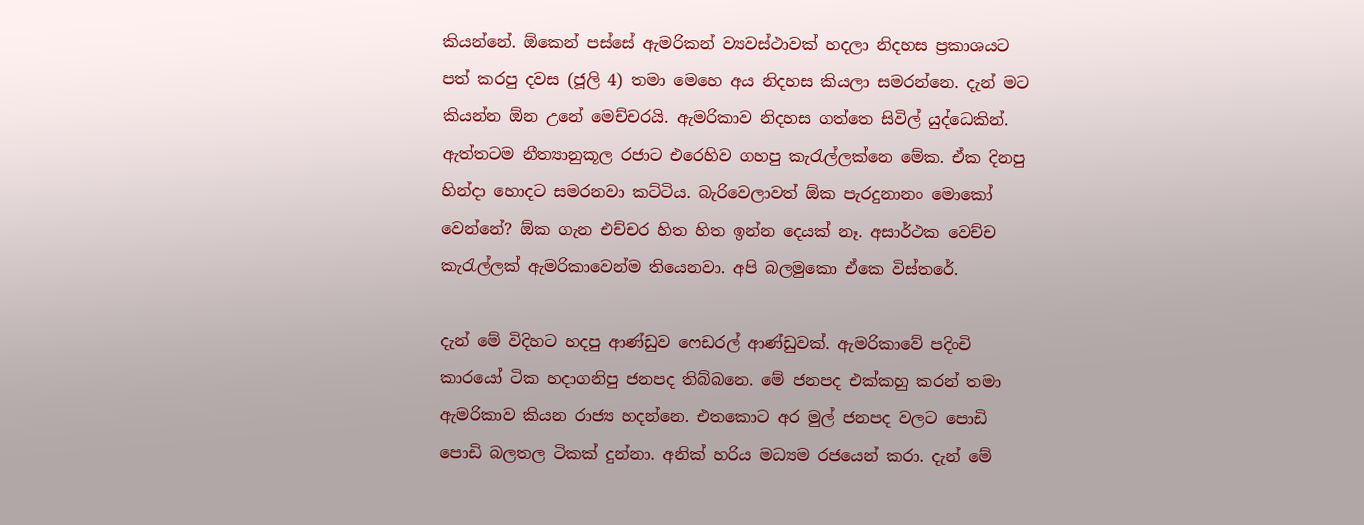කියන්නේ. ඕකෙන් පස්සේ ඇමරිකන් ව්‍යවස්ථාවක් හදලා නිදහස ප්‍රකාශයට පත් කරපු දවස (ජූලි 4) තමා මෙහෙ අය නිදහස කියලා සමරන්නෙ. දැන් මට කියන්න ඕන උනේ මෙච්චරයි. ඇමරිකාව නිදහස ගත්තෙ සිවිල් යුද්ධෙකින්. ඇත්තටම නීත්‍යානුකූල රජාට එරෙහිව ගහපු කැරැල්ලක්නෙ මේක. ඒක දිනපු හින්දා හොදට සමරනවා කට්ටිය. බැරිවෙලාවත් ඕක පැරදුනානං මොකෝ වෙන්නේ? ඕක ගැන එච්චර හිත හිත ඉන්න දෙයක් නෑ. අසාර්ථක වෙච්ච කැරැල්ලක් ඇමරිකාවෙන්ම තියෙනවා. අපි බලමුකො ඒකෙ විස්තරේ.

දැන් මේ විදිහට හදපු ආණ්ඩුව ෆෙඩරල් ආණ්ඩුවක්. ඇමරිකාවේ පදිංචි කාරයෝ ටික හදාගනිපු ජනපද තිබ්බනෙ. මේ ජනපද එක්කහු කරන් තමා ඇමරිකාව කියන රාජ්‍ය හදන්නෙ. එතකොට අර මුල් ජනපද වලට පොඩි පොඩි බලතල ටිකක් දුන්නා. අනික් හරිය මධ්‍යම රජයෙන් කරා. දැන් මේ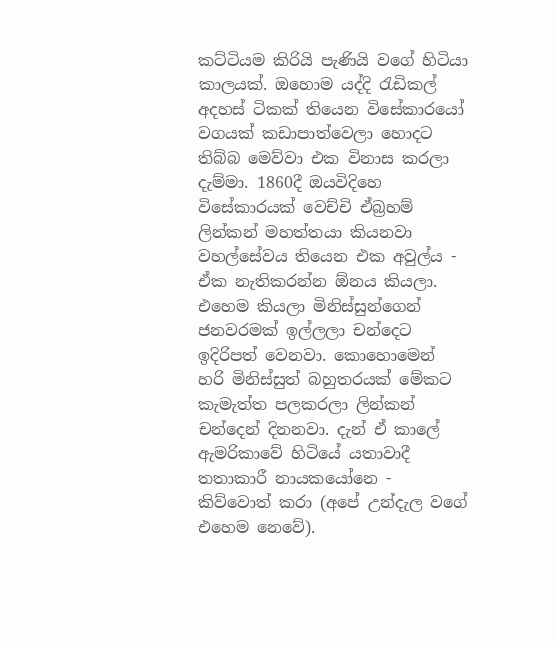කට්ටියම කිරියි පැණියි වගේ හිටියා කාලයක්. ඔහොම යද්දි රැඩිකල් අදහස් ටිකක් තියෙන විසේකාරයෝ වගයක් කඩාපාත්වෙලා හොදට තිබ්බ මෙව්වා එක විනාස කරලා දැම්මා. 1860දී ඔයවිදිහෙ විසේකාරයක් වෙච්චි ඒබ්‍රහම් ලින්කන් මහත්තයා කියනවා වහල්සේවය තියෙන එක අවුල්ය - ඒක නැතිකරන්න ඕනය කියලා. එහෙම කියලා මිනිස්සුන්ගෙන් ජනවරමක් ඉල්ලලා චන්දෙට ඉදිරිපත් වෙනවා. කොහොමෙන් හරි මිනිස්සුත් බහුතරයක් මේකට කැමැත්ත පලකරලා ලින්කන් චන්දෙන් දිනනවා. දැන් ඒ කාලේ ඇමරිකාවේ හිටියේ යතාවාදී තතාකාරී නායකයෝනෙ - කිව්වොත් කරා (අපේ උන්දැල වගේ එහෙම නෙවේ).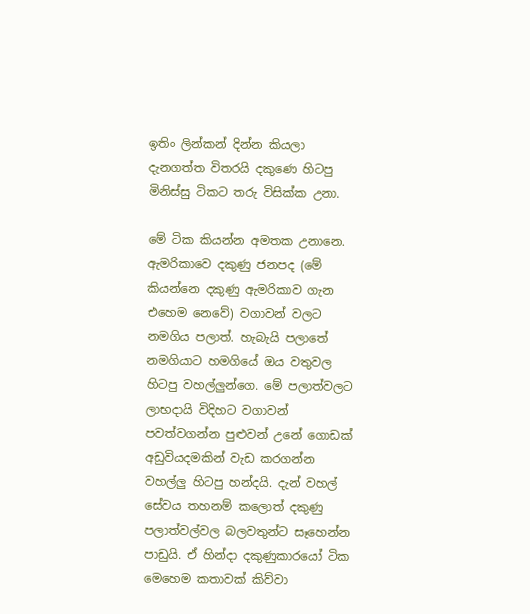ඉතිං ලින්කන් දින්න කියලා දැනගත්ත විතරයි දකුණෙ හිටපු මිනිස්සු ටිකට තරු විසික්ක උනා.

මේ ටික කියන්න අමතක උනානෙ. ඇමරිකාවෙ දකුණු ජනපද (මේ කියන්නෙ දකුණු ඇමරිකාව ගැන එහෙම නෙවේ) වගාවන් වලට නමගිය පලාත්. හැබැයි පලාතේ නමගියාට හමගියේ ඔය වතුවල හිටපු වහල්ලුන්ගෙ. මේ පලාත්වලට ලාභදායි විදිහට වගාවන් පවත්වගන්න පුළුවන් උනේ ගොඩක් අඩුවියදමකින් වැඩ කරගන්න වහල්ලු හිටපු හන්දයි. දැන් වහල් සේවය තහනම් කලොත් දකුණු පලාත්වල්වල බලවතුන්ට සෑහෙන්න පාඩුයි. ඒ හින්දා දකුණුකාරයෝ ටික මෙහෙම කතාවක් කිව්වා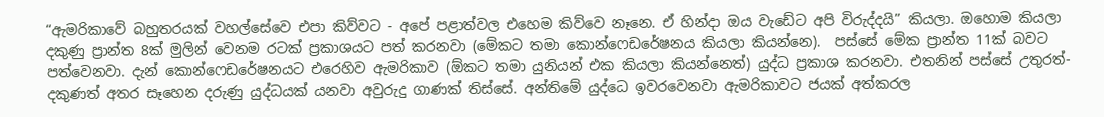“ඇමරිකාවේ බහුතරයක් වහල්සේවෙ එපා කිව්වට - අපේ පළාත්වල එහෙම කිව්වෙ නෑනෙ. ඒ හින්දා ඔය වැඩේට අපි විරුද්දයි” කියලා. ඔහොම කියලා දකුණු ප්‍රාන්ත 8ක් මුලින් වෙනම රටක් ප්‍රකාශයට පත් කරනවා (මේකට තමා කොන්ෆෙඩරේෂනය කියලා කියන්නෙ).  පස්සේ මේක ප්‍රාන්ත 11ක් බවට පත්වෙනවා. දැන් කොන්ෆෙඩරේෂනයට එරෙහිව ඇමරිකාව (ඕකට තමා යුනියන් එක කියලා කියන්නෙත්) යුද්ධ ප්‍රකාශ කරනවා. එතනින් පස්සේ උතුරත්-දකුණත් අතර සෑහෙන දරුණු යුද්ධයක් යනවා අවුරුදු ගාණක් තිස්සේ. අන්තිමේ යුද්ධෙ ඉවරවෙනවා ඇමරිකාවට ජයක් අත්කරල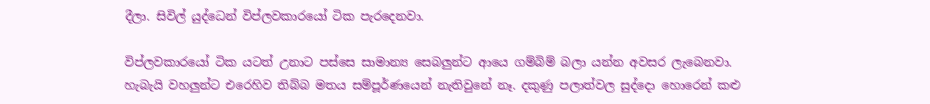දීලා. සිවිල් යුද්ධෙන් විප්ලවකාරයෝ ටික පැරදෙනවා.

විප්ලවකාරයෝ ටික යටත් උනාට පස්සෙ සාමාන්‍ය සෙබලුන්ට ආයෙ ගම්බිම් බලා යන්න අවසර ලැබෙනවා. හැබැයි වහලුන්ට එරෙහිව තිබ්බ මතය සම්පූර්ණයෙන් නැතිවුනේ නෑ. දකුණු පලාත්වල සුද්දො හොරෙන් කළු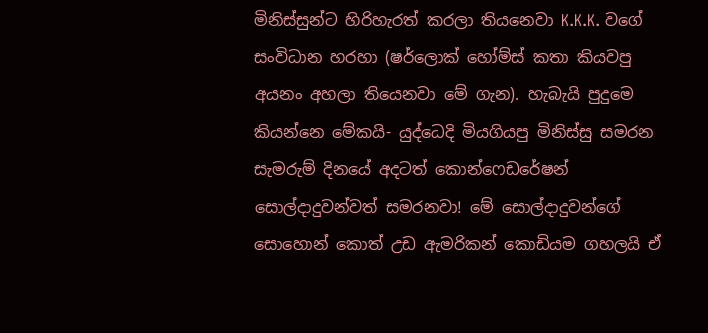මිනිස්සුන්ට හිරිහැරත් කරලා තියනෙවා K.K.K. වගේ සංවිධාන හරහා (ෂර්ලොක් හෝම්ස් කතා කියවපු අයනං අහලා තියෙනවා මේ ගැන). හැබැයි පුදුමෙ කියන්නෙ මේකයි- යුද්ධෙදි මියගියපු මිනිස්සු සමරන සැමරුම් දිනයේ අදටත් කොන්ෆෙඩරේෂන් සොල්දාදුවන්වත් සමරනවා! මේ සොල්දාදුවන්ගේ සොහොන් කොත් උඩ ඇමරිකන් කොඩියම ගහලයි ඒ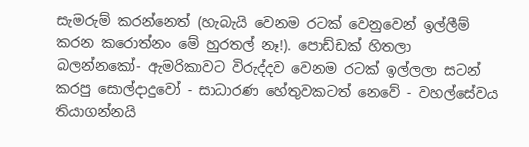සැමරුම් කරන්නෙත් (හැබැයි වෙනම රටක් වෙනුවෙන් ඉල්ලීම් කරන කරොත්නං මේ හුරතල් නෑ!). පොඩ්ඩක් හිතලා බලන්නකෝ- ඇමරිකාවට විරුද්දව වෙනම රටක් ඉල්ලලා සටන් කරපු සොල්දාදුවෝ - සාධාරණ හේතුවකටත් නෙවේ - වහල්සේවය තියාගන්නයි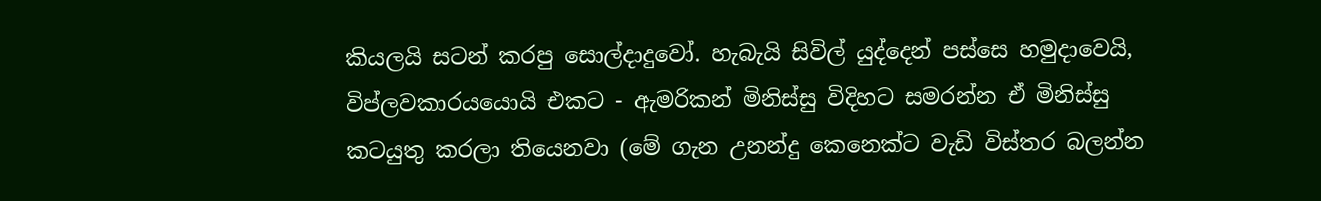කියලයි සටන් කරපු සොල්දාදුවෝ. හැබැයි සිවිල් යුද්දෙන් පස්සෙ හමුදාවෙයි, විප්ලවකාරයයොයි එකට - ඇමරිකන් මිනිස්සු විදිහට සමරන්න ඒ මිනිස්සු කටයුතු කරලා තියෙනවා (මේ ගැන උනන්දු කෙනෙක්ට වැඩි විස්තර බලන්න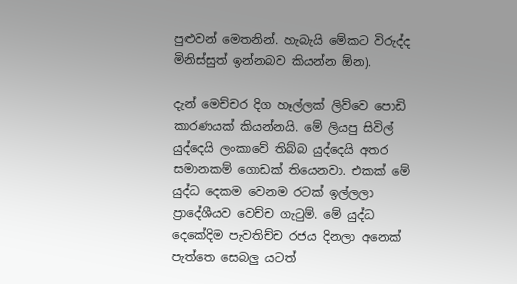පුළුවන් මෙතනින්. හැබැයි මේකට විරුද්ද මිනිස්සුත් ඉන්නබව කියන්න ඕන).

දැන් මෙච්චර දිග හෑල්ලක් ලිව්වෙ පොඩි කාරණයක් කියන්නයි. මේ ලියපු සිවිල් යුද්දෙයි ලංකාවේ තිබ්බ යුද්දෙයි අතර සමානකම් ගොඩක් තියෙනවා. එකක් මේ යුද්ධ දෙකම වෙනම රටක් ඉල්ලලා ප්‍රාදේශීයව වෙච්ච ගැටුම්. මේ යුද්ධ දෙකේදිම පැවතිච්ච රජය දිනලා අනෙක් පැත්තෙ සෙබලු යටත්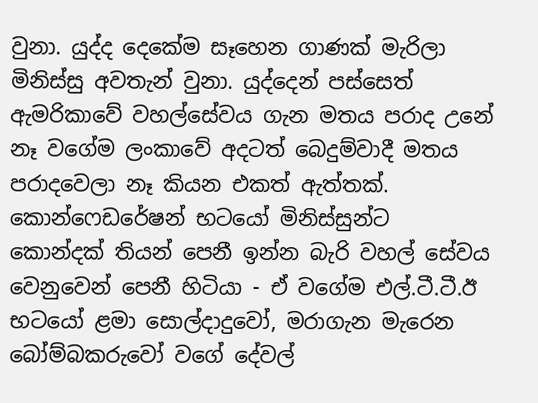වුනා. යුද්ද දෙකේම සෑහෙන ගාණක් මැරිලා මිනිස්සු අවතැන් වුනා. යුද්දෙන් පස්සෙත් ඇමරිකාවේ වහල්සේවය ගැන මතය පරාද උනේ නෑ වගේම ලංකාවේ අදටත් බෙදුම්වාදී මතය පරාදවෙලා නෑ කියන එකත් ඇත්තක්. කොන්ෆෙඩරේෂන් භටයෝ මිනිස්සුන්ට කොන්දක් තියන් පෙනී ඉන්න බැරි වහල් සේවය වෙනුවෙන් පෙනී හිටියා - ඒ වගේම එල්.ටී.ටී.ඊ භටයෝ ළමා සොල්දාදුවෝ, මරාගැන මැරෙන බෝම්බකරුවෝ වගේ දේවල්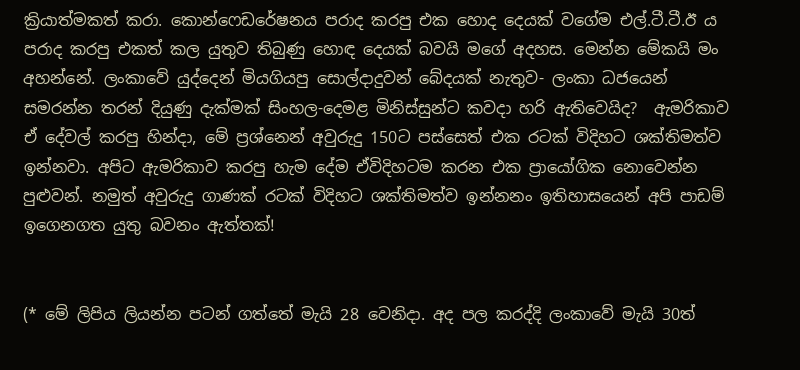ක්‍රියාත්මකත් කරා. කොන්ෆෙඩරේෂනය පරාද කරපු එක හොද දෙයක් වගේම එල්.ටී.ටී.ඊ ය පරාද කරපු එකත් කල යුතුව තිබුණු හොඳ දෙයක් බවයි මගේ අදහස. මෙන්න මේකයි මං අහන්නේ. ලංකාවේ යුද්දෙන් මියගියපු සොල්දාදුවන් බේදයක් නැතුව- ලංකා ධජයෙන් සමරන්න තරන් දියුණු දැක්මක් සිංහල-දෙමළ මිනිස්සුන්ට කවදා හරි ඇතිවෙයිද?  ඇමරිකාව ඒ දේවල් කරපු හින්දා, මේ ප්‍රශ්නෙන් අවුරුදු 150ට පස්සෙත් එක රටක් විදිහට ශක්තිමත්ව ඉන්නවා. අපිට ඇමරිකාව කරපු හැම දේම ඒවිදිහටම කරන එක ප්‍රායෝගික නොවෙන්න පුළුවන්. නමුත් අවුරුදු ගාණක් රටක් විදිහට ශක්තිමත්ව ඉන්නනං ඉතිහාසයෙන් අපි පාඩම් ඉගෙනගත යුතු බවනං ඇත්තක්!


(* මේ ලිපිය ලියන්න පටන් ගත්තේ මැයි 28 වෙනිදා. අද පල කරද්දි ලංකාවේ මැයි 30ත්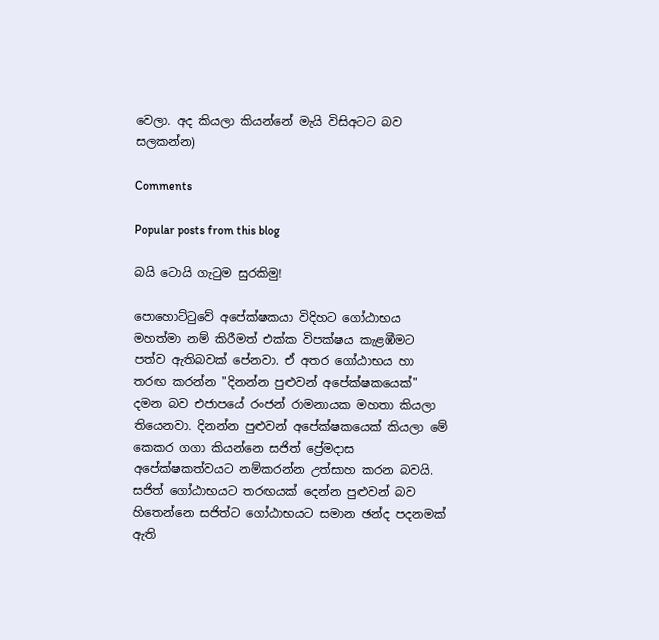වෙලා. අද කියලා කියන්නේ මැයි විසිඅටට බව සලකන්න)

Comments

Popular posts from this blog

බයි ටොයි ගැටුම සුරකිමු!

පොහොට්ටුවේ අපේක්ෂකයා විදිහට ගෝඨාභය මහත්මා නම් කිරීමත් එක්ක විපක්ෂය කැළඹීමට පත්ව ඇතිබවක් පේනවා. ඒ අතර ගෝඨාභය හා තරඟ කරන්න "දිනන්න පුළුවන් අපේක්ෂකයෙක්" දමන බව එජාපයේ රංජන් රාමනායක මහතා කියලා තියෙනවා. දිනන්න පුළුවන් අපේක්ෂකයෙක් කියලා මේ කෙකර ගගා කියන්නෙ සජිත් ප්‍රේමදාස අපේක්ෂකත්වයට නම්කරන්න උත්සාහ කරන බවයි. සජිත් ගෝඨාභයට තරඟයක් දෙන්න පුළුවන් බව හිතෙන්නෙ සජිත්ට ගෝඨාභයට සමාන ඡන්ද පදනමක් ඇති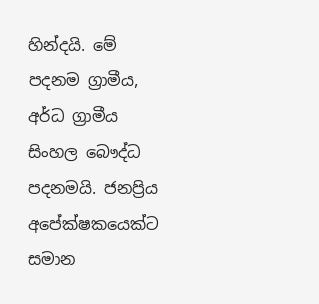හින්දයි. මේ පදනම ග්‍රාමීය, අර්ධ ග්‍රාමීය සිංහල බෞද්ධ පදනමයි. ජනප්‍රිය අපේක්ෂකයෙක්ට සමාන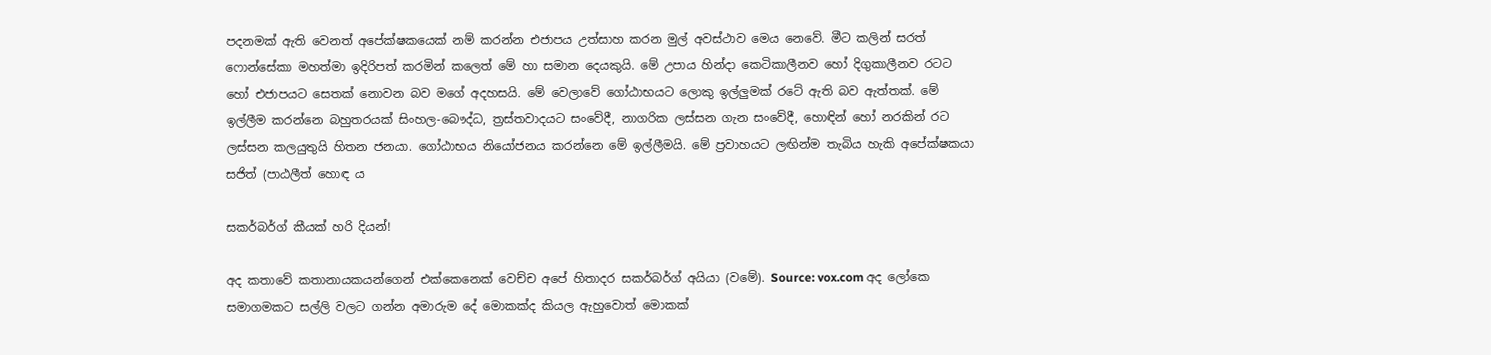පදනමක් ඇති වෙනත් අපේක්ෂකයෙක් නම් කරන්න එජාපය උත්සාහ කරන මුල් අවස්ථාව මෙය නෙවේ. මීට කලින් සරත් ෆොන්සේකා මහත්මා ඉදිරිපත් කරමින් කලෙත් මේ හා සමාන දෙයකුයි. මේ උපාය හින්දා කෙටිකාලීනව හෝ දිගුකාලීනව රටට හෝ එජාපයට සෙතක් නොවන බව මගේ අදහසයි. මේ වෙලාවේ ගෝඨාභයට ලොකු ඉල්ලුමක් රටේ ඇති බව ඇත්තක්. මේ ඉල්ලීම කරන්නෙ බහුතරයක් සිංහල-බෞද්ධ, ත්‍රස්තවාදයට සංවේදී, නාගරික ලස්සන ගැන සංවේදී, හොඳින් හෝ නරකින් රට ලස්සන කලයුතුයි හිතන ජනයා. ගෝඨාභය නියෝජනය කරන්නෙ මේ ඉල්ලීමයි. මේ ප්‍රවාහයට ලඟින්ම තැබිය හැකි අපේක්ෂකයා සජිත් (පාඨලීත් හොඳ ය

සකර්බර්ග් කීයක් හරි දියන්!

අද කතාවේ කතානායකයන්ගෙන් එක්කෙනෙක් වෙච්ච අපේ හිතාදර සකර්බර්ග් අයියා (වමේ). Source: vox.com අද ලෝකෙ සමාගමකට සල්ලි වලට ගන්න අමාරුම දේ මොකක්ද කියල ඇහුවොත් මොකක්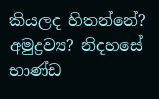කියලද හිතන්නේ? අමුද්‍රව්‍ය? නිදහසේ භාණ්ඩ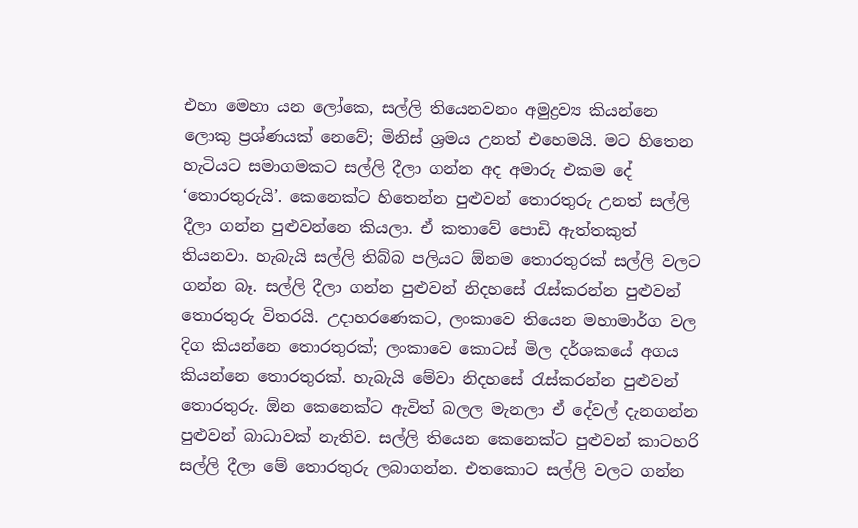එහා මෙහා යන ලෝකෙ, සල්ලි තියෙනවනං අමුද්‍රව්‍ය කියන්නෙ ලොකු ප්‍රශ්ණයක් නෙවේ; මිනිස් ශ්‍රමය උනත් එහෙමයි. මට හිතෙන හැටියට සමාගමකට සල්ලි දීලා ගන්න අද අමාරු එකම දේ ‘තොරතුරුයි’. කෙනෙක්ට හිතෙන්න පුළුවන් තොරතුරු උනත් සල්ලි දීලා ගන්න පුළුවන්නෙ කියලා. ඒ කතාවේ පොඩි ඇත්තකුත් තියනවා. හැබැයි සල්ලි තිබ්බ පලියට ඕනම තොරතුරක් සල්ලි වලට ගන්න බෑ. සල්ලි දීලා ගන්න පුළුවන් නිදහසේ රැස්කරන්න පුළුවන් තොරතුරු විතරයි. උදාහරණෙකට, ලංකාවෙ තියෙන මහාමාර්ග වල දිග කියන්නෙ තොරතුරක්; ලංකාවෙ කොටස් මිල දර්ශකයේ අගය කියන්නෙ තොරතුරක්. හැබැයි මේවා නිදහසේ රැස්කරන්න පුළුවන් තොරතුරු. ඕන කෙනෙක්ට ඇවිත් බලල මැනලා ඒ දේවල් දැනගන්න පුළුවන් බාධාවක් නැතිව. සල්ලි තියෙන කෙනෙක්ට පුළුවන් කාටහරි සල්ලි දීලා මේ තොරතුරු ලබාගන්න. එතකොට සල්ලි වලට ගන්න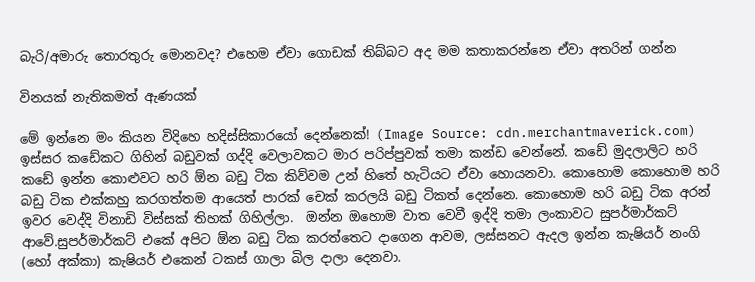බැරි/අමාරු තොරතුරු මොනවද? එහෙම ඒවා ගොඩක් තිබ්බට අද මම කතාකරන්නෙ ඒවා අතරින් ගන්න

විනයක් නැතිකමත් ඇණයක්

මේ ඉන්නෙ මං කියන විදිහෙ හදිස්සිකාරයෝ දෙන්නෙක්! (Image Source: cdn.merchantmaverick.com) ඉස්සර කඩේකට ගිහින් බඩුවක් ගද්දි වෙලාවකට මාර පරිප්පුවක් තමා කන්ඩ වෙන්නේ. කඩේ මුදලාලිට හරි කඩේ ඉන්න කොළුවට හරි ඕන බඩු ටික කිව්වම උන් හිතේ හැටියට ඒවා හොයනවා. කොහොම කොහොම හරි බඩු ටික එක්කහු කරගත්තම ආයෙත් පාරක් චෙක් කරලයි බඩු ටිකත් දෙන්නෙ. කොහොම හරි බඩු ටික අරන් ඉවර වෙද්දි විනාඩි විස්සක් තිහක් ගිහිල්ලා.  ඔන්න ඔහොම වාත වෙවී ඉද්දි තමා ලංකාවට සුපර්මාර්කට් ආවේ.සුපර්මාර්කට් එකේ අපිට ඕන බඩු ටික කරත්තෙට දාගෙන ආවම, ලස්සනට ඇදල ඉන්න කැෂියර් නංගි (හෝ අක්කා) කැෂියර් එකෙන් ටකස් ගාලා බිල දාලා දෙනවා.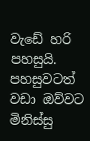වැඩේ හරි පහසුයි. පහසුවටත් වඩා ඔව්වට මිනිස්සු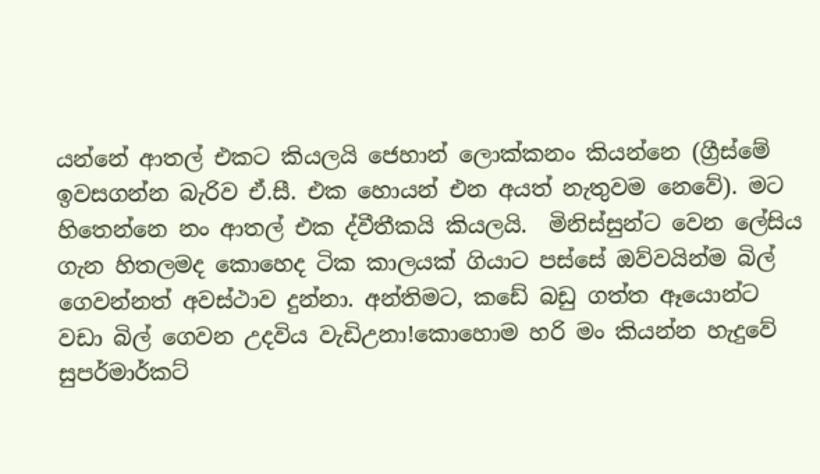යන්නේ ආතල් එකට කියලයි ජෙහාන් ලොක්කනං කියන්නෙ (ග්‍රීස්මේ ඉවසගන්න බැරිව ඒ.සී. එක හොයන් එන අයත් නැතුවම නෙවේ). මට හිතෙන්නෙ නං ආතල් එක ද්වීතීකයි කියලයි.  මිනිස්සුන්ට වෙන ලේසිය ගැන හිතලමද කොහෙද ටික කාලයක් ගියාට පස්සේ ඔව්වයින්ම බිල් ගෙවන්නත් අවස්ථාව දුන්නා. අන්තිමට, කඩේ බඩු ගත්ත ඈයොන්ට වඩා බිල් ගෙවන උදවිය වැඩිඋනා!කොහොම හරි මං කියන්න හැදුවේ සුපර්මාර්කට්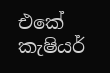එකේ කැෂියර්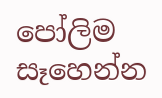පෝලිම සෑහෙන්න